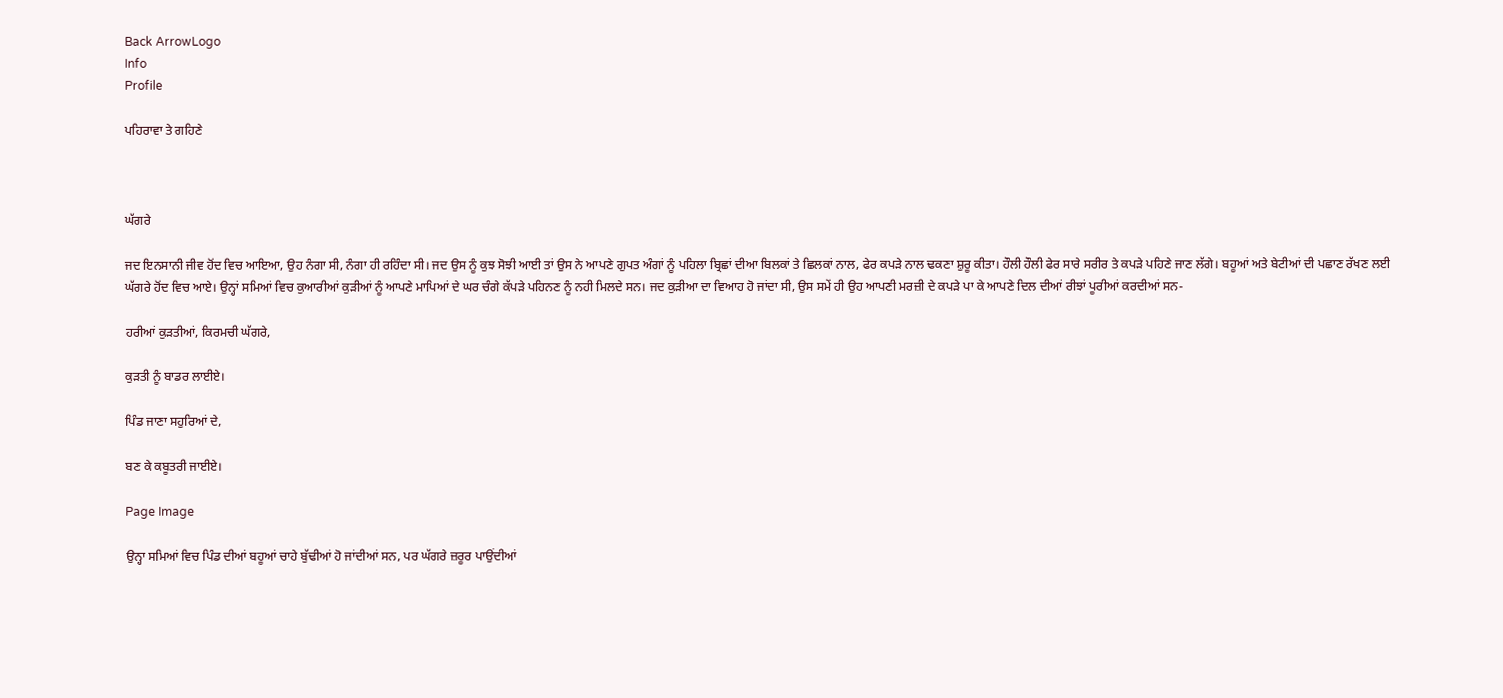Back ArrowLogo
Info
Profile

ਪਹਿਰਾਵਾ ਤੇ ਗਹਿਣੇ



ਘੱਗਰੇ

ਜਦ ਇਨਸਾਨੀ ਜੀਵ ਹੋਂਦ ਵਿਚ ਆਇਆ, ਉਹ ਨੰਗਾ ਸੀ, ਨੰਗਾ ਹੀ ਰਹਿੰਦਾ ਸੀ। ਜਦ ਉਸ ਨੂੰ ਕੁਝ ਸੋਝੀ ਆਈ ਤਾਂ ਉਸ ਨੇ ਆਪਣੇ ਗੁਪਤ ਅੰਗਾਂ ਨੂੰ ਪਹਿਲਾ ਬ੍ਰਿਛਾਂ ਦੀਆ ਬਿਲਕਾਂ ਤੇ ਛਿਲਕਾਂ ਨਾਲ, ਫੇਰ ਕਪੜੇ ਨਾਲ ਢਕਣਾ ਸ਼ੁਰੂ ਕੀਤਾ। ਹੌਲੀ ਹੌਲੀ ਫੇਰ ਸਾਰੇ ਸਰੀਰ ਤੇ ਕਪੜੇ ਪਹਿਣੇ ਜਾਣ ਲੱਗੇ। ਬਹੂਆਂ ਅਤੇ ਬੇਟੀਆਂ ਦੀ ਪਛਾਣ ਰੱਖਣ ਲਈ ਘੱਗਰੇ ਹੋਂਦ ਵਿਚ ਆਏ। ਉਨ੍ਹਾਂ ਸਮਿਆਂ ਵਿਚ ਕੁਆਰੀਆਂ ਕੁੜੀਆਂ ਨੂੰ ਆਪਣੇ ਮਾਪਿਆਂ ਦੇ ਘਰ ਚੰਗੇ ਕੱਪੜੇ ਪਹਿਨਣ ਨੂੰ ਨਹੀ ਮਿਲਦੇ ਸਨ। ਜਦ ਕੁੜੀਆ ਦਾ ਵਿਆਹ ਹੋ ਜਾਂਦਾ ਸੀ, ਉਸ ਸਮੇਂ ਹੀ ਉਹ ਆਪਣੀ ਮਰਜ਼ੀ ਦੇ ਕਪੜੇ ਪਾ ਕੇ ਆਪਣੇ ਦਿਲ ਦੀਆਂ ਰੀਝਾਂ ਪੂਰੀਆਂ ਕਰਦੀਆਂ ਸਨ-

ਹਰੀਆਂ ਕੁੜਤੀਆਂ, ਕਿਰਮਚੀ ਘੱਗਰੇ,

ਕੁੜਤੀ ਨੂੰ ਬਾਡਰ ਲਾਈਏ।

ਪਿੰਡ ਜਾਣਾ ਸਹੁਰਿਆਂ ਦੇ,

ਬਣ ਕੇ ਕਬੂਤਰੀ ਜਾਈਏ।

Page Image

ਉਨ੍ਹਾ ਸਮਿਆਂ ਵਿਚ ਪਿੰਡ ਦੀਆਂ ਬਹੂਆਂ ਚਾਹੇ ਬੁੱਢੀਆਂ ਹੋ ਜਾਂਦੀਆਂ ਸਨ, ਪਰ ਘੱਗਰੇ ਜ਼ਰੂਰ ਪਾਉਂਦੀਆਂ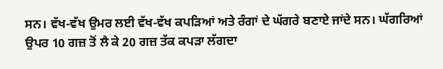ਸਨ। ਵੱਖ-ਵੱਖ ਉਮਰ ਲਈ ਵੱਖ-ਵੱਖ ਕਪੜਿਆਂ ਅਤੇ ਰੰਗਾਂ ਦੇ ਘੱਗਰੇ ਬਣਾਏ ਜਾਂਦੇ ਸਨ। ਘੱਗਰਿਆਂ ਉਪਰ 10 ਗਜ਼ ਤੋਂ ਲੈ ਕੇ 20 ਗਜ਼ ਤੱਕ ਕਪੜਾ ਲੱਗਦਾ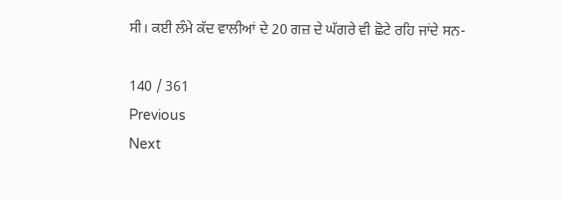ਸੀ। ਕਈ ਲੰਮੇ ਕੱਦ ਵਾਲੀਆਂ ਦੇ 20 ਗਜ਼ ਦੇ ਘੱਗਰੇ ਵੀ ਛੋਟੇ ਰਹਿ ਜਾਂਦੇ ਸਨ-

140 / 361
Previous
Next